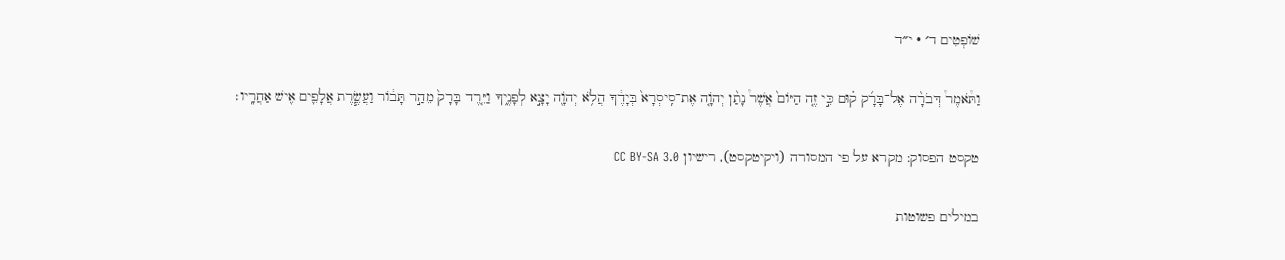שׁוֹפְטִים ד׳ · י״ד

וַתֹּ֩אמֶר֩ דְּבֹרָ֨ה אֶל־בָּרָ֜ק ק֗וּם כִּ֣י זֶ֤ה הַיּוֹם֙ אֲשֶׁר֩ נָתַ֨ן יְהֹוָ֤ה אֶת־סִֽיסְרָא֙ בְּיָדֶ֔ךָ הֲלֹ֥א יְהֹוָ֖ה יָצָ֣א לְפָנֶ֑יךָ וַיֵּ֤רֶד בָּרָק֙ מֵהַ֣ר תָּב֔וֹר וַעֲשֶׂ֧רֶת אֲלָפִ֛ים אִ֖ישׁ אַחֲרָֽיו׃

טקסט הפסוק: מקרא על פי המסורה (ויקיטקסט), רישיון CC BY-SA 3.0

במילים פשוטות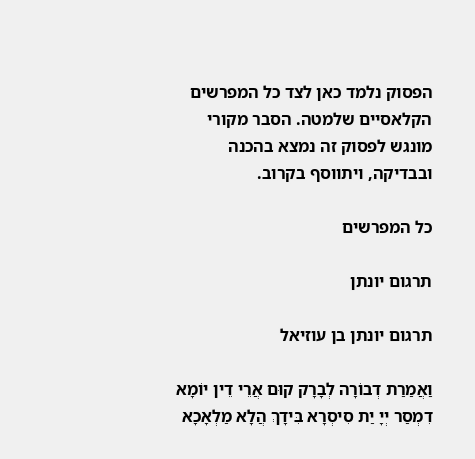הפסוק נלמד כאן לצד כל המפרשים הקלאסיים שלמטה. הסבר מקורי מונגש לפסוק זה נמצא בהכנה ובבדיקה, ויתווסף בקרוב.

כל המפרשים

תרגום יונתן

תרגום יונתן בן עוזיאל

וַאֲמַרַת דְבוֹרָה לְבָרָק קוּם אֲרֵי דֵין יוֹמָא דִמְסַר יְיָ יַת סִיסְרָא בִּידָךְ הֲלָא מַלְאָכָא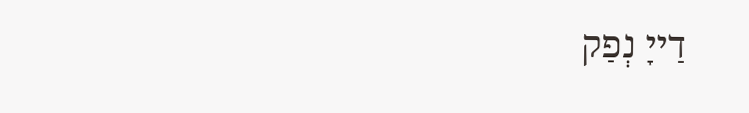דַייָ נְפַק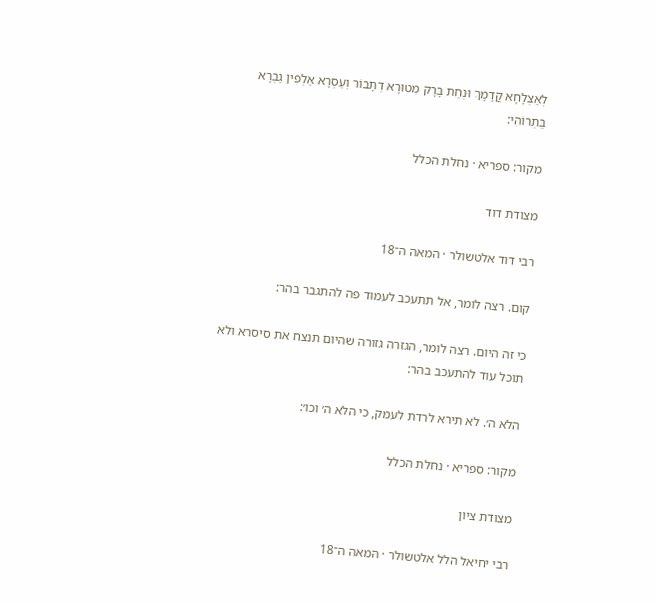לְאַצְלָחָא קֳדָמָךְ וּנְחַת בָּרָק מִטוּרָא דְתָבוֹר וְעַסְרָא אַלְפִין גַבְרָא בַּתְרוֹהִי:

מקור: ספריא · נחלת הכלל

מצודת דוד

רבי דוד אלטשולר · המאה ה־18

קום. רצה לומר, אל תתעכב לעמוד פה להתגבר בהר:

כי זה היום. רצה לומר, הגזרה גזורה שהיום תנצח את סיסרא ולא תוכל עוד להתעכב בהר:

הלא ה׳. לא תירא לרדת לעמק, כי הלא ה׳ וכו׳:

מקור: ספריא · נחלת הכלל

מצודת ציון

רבי יחיאל הלל אלטשולר · המאה ה־18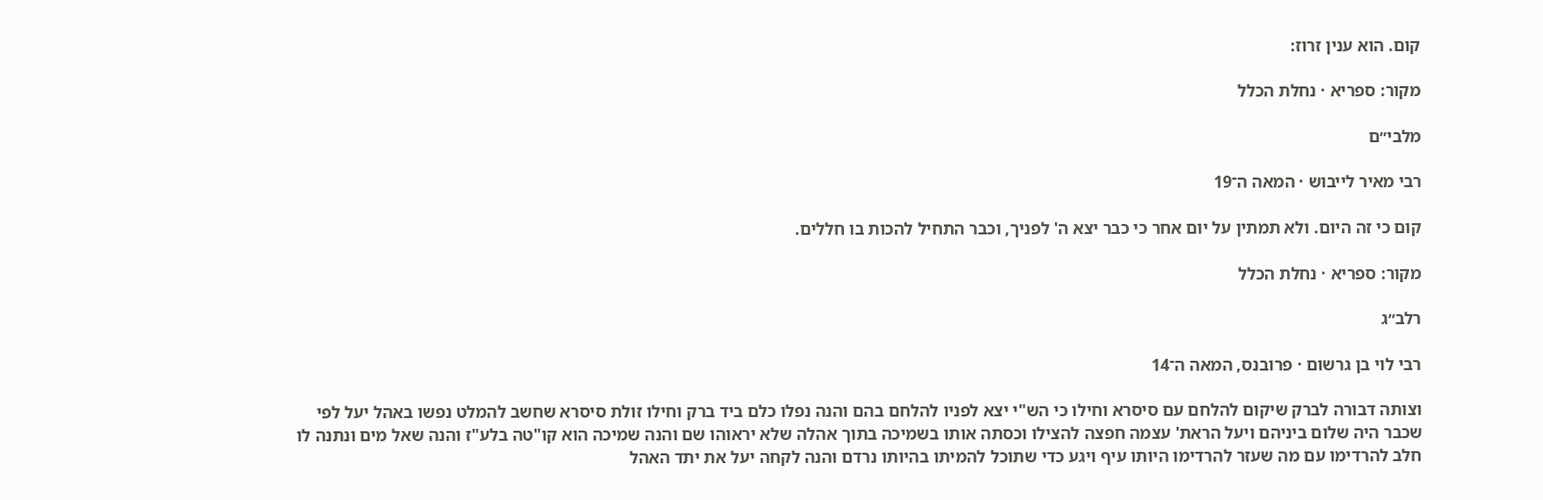קום. הוא ענין זרוז:

מקור: ספריא · נחלת הכלל

מלבי״ם

רבי מאיר לייבוש · המאה ה־19

קום כי זה היום. ולא תמתין על יום אחר כי כבר יצא ה' לפניך, וכבר התחיל להכות בו חללים.

מקור: ספריא · נחלת הכלל

רלב״ג

רבי לוי בן גרשום · פרובנס, המאה ה־14

וצותה דבורה לברק שיקום להלחם עם סיסרא וחילו כי הש"י יצא לפניו להלחם בהם והנה נפלו כלם ביד ברק וחילו זולת סיסרא שחשב להמלט נפשו באהל יעל לפי שכבר היה שלום ביניהם ויעל הראת' עצמה חפצה להצילו וכסתה אותו בשמיכה בתוך אהלה שלא יראוהו שם והנה שמיכה הוא קו"טה בלע"ז והנה שאל מים ונתנה לו חלב להרדימו עם מה שעזר להרדימו היותו עיף ויגע כדי שתוכל להמיתו בהיותו נרדם והנה לקחה יעל את יתד האהל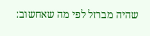שהיה מברזל לפי מה שאחשוב: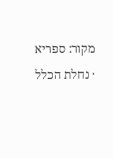מקור: ספריא · נחלת הכלל